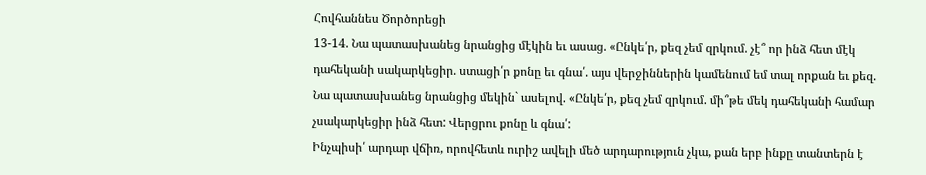Հովհաննես Ծործորեցի
13-14. Նա պատասխանեց նրանցից մէկին եւ ասաց. «Ընկե՛ր, քեզ չեմ զրկում. չէ՞ որ ինձ հետ մէկ դահեկանի սակարկեցիր. ստացի՛ր քոնը եւ գնա՛. այս վերջիններին կամենում եմ տալ որքան եւ քեզ.
Նա պատասխանեց նրանցից մեկին` ասելով. «Ընկե՛ր, քեզ չեմ զրկում. մի՞թե մեկ դահեկանի համար չսակարկեցիր ինձ հետ: Վերցրու քոնը և գնա՛:
Ինչպիսի՛ արդար վճիռ, որովհետև ուրիշ ավելի մեծ արդարություն չկա, քան երբ ինքը տանտերն է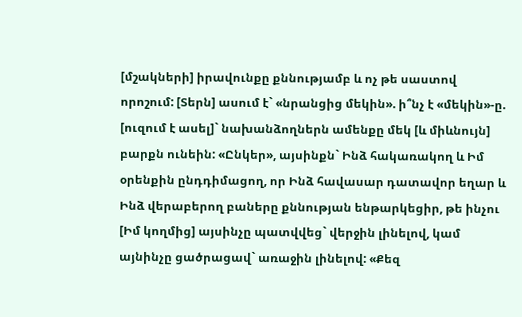[մշակների] իրավունքը քննությամբ և ոչ թե սաստով որոշում: [Տերն] ասում է` «նրանցից մեկին». ի՞նչ է «մեկին»-ը. [ուզում է ասել]` նախանձողներն ամենքը մեկ [և միևնույն] բարքն ունեին: «Ընկեր», այսինքն` Ինձ հակառակող և Իմ օրենքին ընդդիմացող, որ Ինձ հավասար դատավոր եղար և Ինձ վերաբերող բաները քննության ենթարկեցիր, թե ինչու [Իմ կողմից] այսինչը պատվվեց` վերջին լինելով, կամ այնինչը ցածրացավ` առաջին լինելով: «Քեզ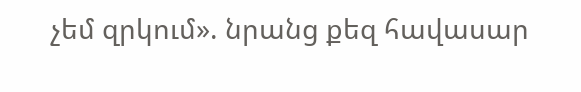չեմ զրկում». նրանց քեզ հավասար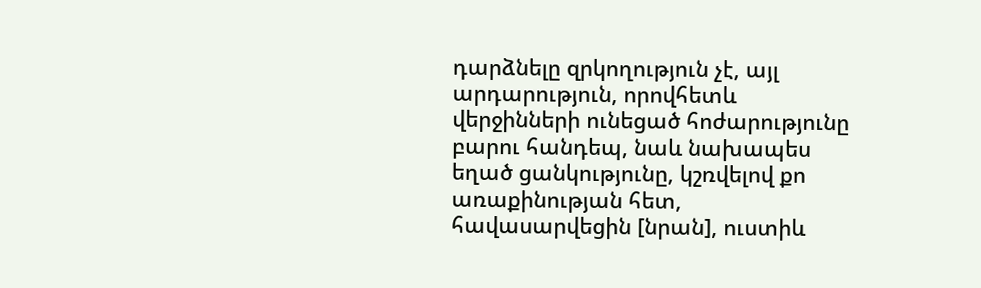դարձնելը զրկողություն չէ, այլ արդարություն, որովհետև վերջինների ունեցած հոժարությունը բարու հանդեպ, նաև նախապես եղած ցանկությունը, կշռվելով քո առաքինության հետ, հավասարվեցին [նրան], ուստիև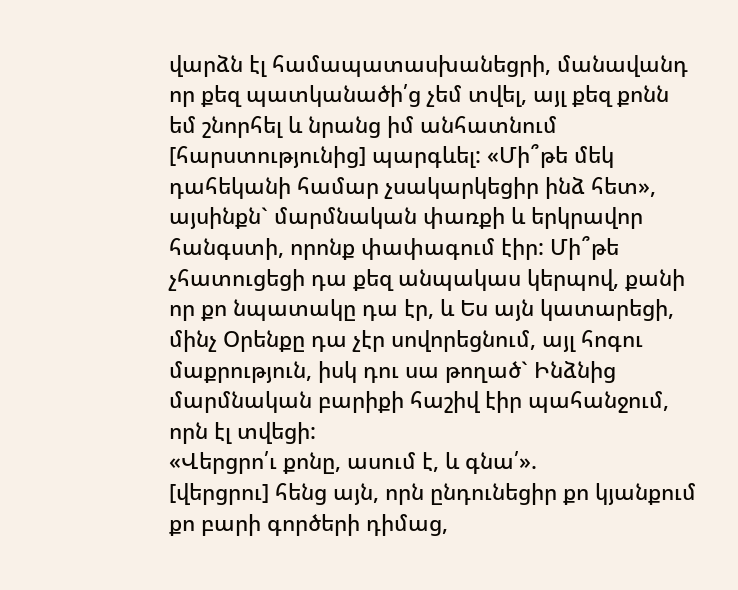վարձն էլ համապատասխանեցրի, մանավանդ որ քեզ պատկանածի՛ց չեմ տվել, այլ քեզ քոնն եմ շնորհել և նրանց իմ անհատնում [հարստությունից] պարգևել: «Մի՞թե մեկ դահեկանի համար չսակարկեցիր ինձ հետ», այսինքն` մարմնական փառքի և երկրավոր հանգստի, որոնք փափագում էիր: Մի՞թե չհատուցեցի դա քեզ անպակաս կերպով, քանի որ քո նպատակը դա էր, և Ես այն կատարեցի, մինչ Օրենքը դա չէր սովորեցնում, այլ հոգու մաքրություն, իսկ դու սա թողած` Ինձնից մարմնական բարիքի հաշիվ էիր պահանջում, որն էլ տվեցի:
«Վերցրո՛ւ քոնը, ասում է, և գնա՛».
[վերցրու] հենց այն, որն ընդունեցիր քո կյանքում քո բարի գործերի դիմաց,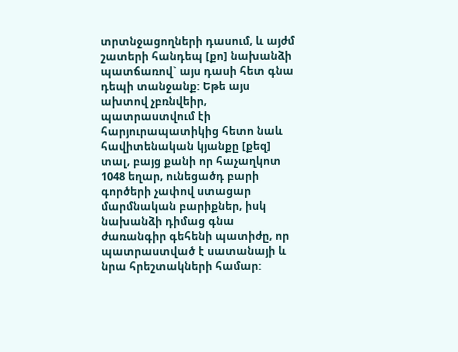տրտնջացողների դասում, և այժմ շատերի հանդեպ [քո] նախանձի պատճառով` այս դասի հետ գնա դեպի տանջանք: Եթե այս ախտով չբռնվեիր, պատրաստվում էի հարյուրապատիկից հետո նաև հավիտենական կյանքը [քեզ] տալ, բայց քանի որ հաչաղկոտ 1048 եղար, ունեցածդ բարի գործերի չափով ստացար մարմնական բարիքներ, իսկ նախանձի դիմաց գնա ժառանգիր գեհենի պատիժը, որ պատրաստված է սատանայի և նրա հրեշտակների համար: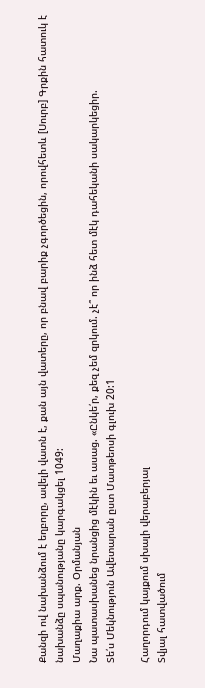Քանզի ով նախանձում է եղբորը, ավելի վատն է, քան այն վատերը, որ բնավ բարիք չգործեցին, որովհետև [Սուրբ] Գրքին հատուկ է նախանձը սպանությանը կարգակցել 1049:
Մաղաքիա արք. Օրմանյան
Նա պատասխանեց նրանցից մէկին եւ ասաց. «Ընկե՛ր, քեզ չեմ զրկում. չէ՞ որ ինձ հետ մէկ դահեկանի սակարկեցիր.
Տե՛ս Մեկնություն Ավետարան ըստ Մատթեոսի գլուխ 20:1

Հաղորդում կայքում սխալի վերաբերյալ
Տվյալ հատվածում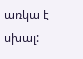առկա է սխալ: